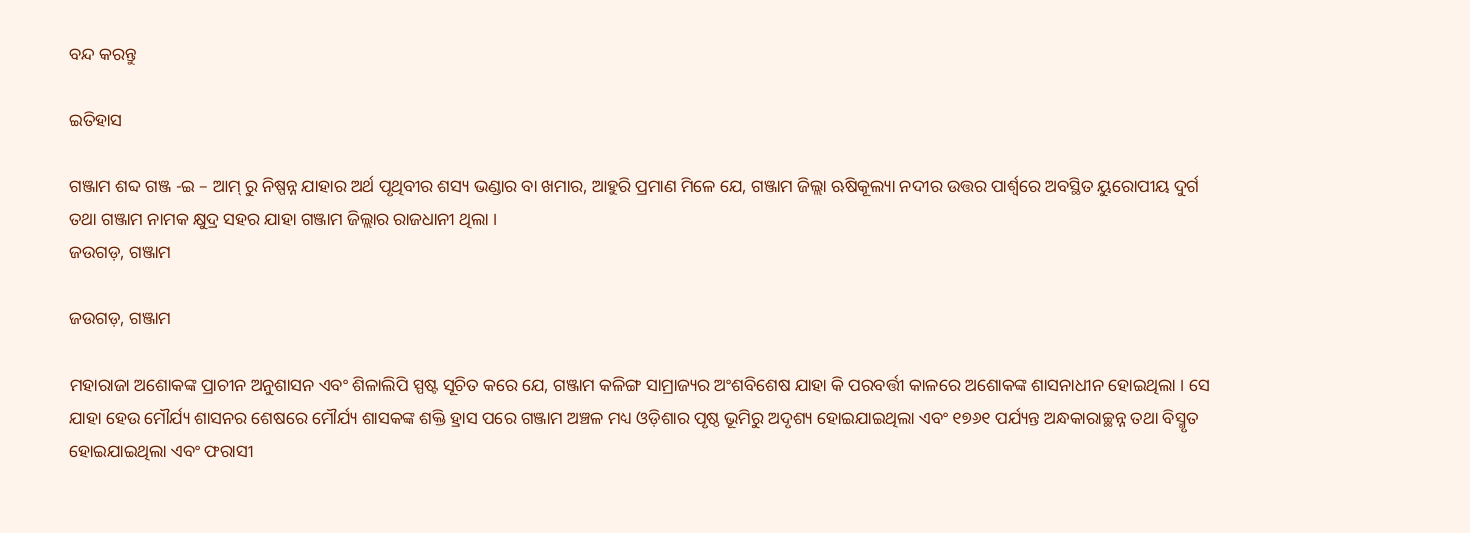ବନ୍ଦ କରନ୍ତୁ

ଇତିହାସ

ଗଞ୍ଜାମ ଶବ୍ଦ ଗଞ୍ଜ -ଇ – ଆମ୍ ରୁ ନିଷ୍ପନ୍ନ ଯାହାର ଅର୍ଥ ପୃଥିବୀର ଶସ୍ୟ ଭଣ୍ଡାର ବା ଖମାର, ଆହୁରି ପ୍ରମାଣ ମିଳେ ଯେ, ଗଞ୍ଜାମ ଜିଲ୍ଲା ଋଷିକୂଲ୍ୟା ନଦୀର ଉତ୍ତର ପାର୍ଶ୍ୱରେ ଅବସ୍ଥିତ ୟୁରୋପୀୟ ଦୁର୍ଗ ତଥା ଗଞ୍ଜାମ ନାମକ କ୍ଷୁଦ୍ର ସହର ଯାହା ଗଞ୍ଜାମ ଜିଲ୍ଲାର ରାଜଧାନୀ ଥିଲା ।
ଜଉଗଡ଼, ଗଞ୍ଜାମ

ଜଉଗଡ଼, ଗଞ୍ଜାମ

ମହାରାଜା ଅଶୋକଙ୍କ ପ୍ରାଚୀନ ଅନୁଶାସନ ଏବଂ ଶିଳାଲିପି ସ୍ପଷ୍ଟ ସୂଚିତ କରେ ଯେ, ଗଞ୍ଜାମ କଳିଙ୍ଗ ସାମ୍ରାଜ୍ୟର ଅଂଶବିଶେଷ ଯାହା କି ପରବର୍ତ୍ତୀ କାଳରେ ଅଶୋକଙ୍କ ଶାସନାଧୀନ ହୋଇଥିଲା । ସେ ଯାହା ହେଉ ମୌର୍ଯ୍ୟ ଶାସନର ଶେଷରେ ମୌର୍ଯ୍ୟ ଶାସକଙ୍କ ଶକ୍ତି ହ୍ରାସ ପରେ ଗଞ୍ଜାମ ଅଞ୍ଚଳ ମଧ୍ୟ ଓଡ଼ିଶାର ପୃଷ୍ଠ ଭୂମିରୁ ଅଦୃଶ୍ୟ ହୋଇଯାଇଥିଲା ଏବଂ ୧୭୬୧ ପର୍ଯ୍ୟନ୍ତ ଅନ୍ଧକାରାଚ୍ଛନ୍ନ ତଥା ବିସ୍ମୃତ ହୋଇଯାଇଥିଲା ଏବଂ ଫରାସୀ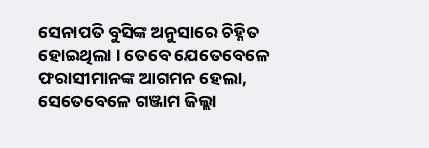ସେନାପତି ବୁସିଙ୍କ ଅନୁସାରେ ଚିହ୍ନିତ ହୋଇଥିଲା । ତେବେ ଯେତେବେଳେ ଫରାସୀମାନଙ୍କ ଆଗମନ ହେଲା, ସେତେବେଳେ ଗଞ୍ଜାମ ଜିଲ୍ଲା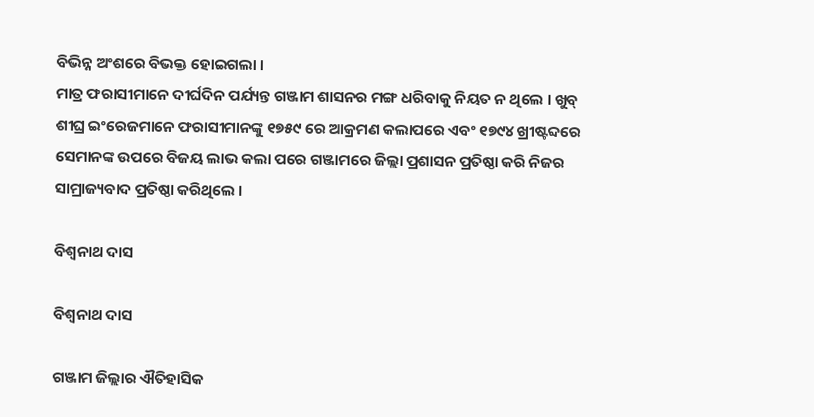ବିଭିନ୍ନ ଅଂଶରେ ବିଭକ୍ତ ହୋଇଗଲା ।
ମାତ୍ର ଫରାସୀମାନେ ଦୀର୍ଘଦିନ ପର୍ଯ୍ୟନ୍ତ ଗଞ୍ଜାମ ଶାସନର ମଙ୍ଗ ଧରିବାକୁ ନିୟତ ନ ଥିଲେ । ଖୁବ୍ ଶୀଘ୍ର ଇଂରେଜମାନେ ଫରାସୀମାନଙ୍କୁ ୧୭୫୯ ରେ ଆକ୍ରମଣ କଲାପରେ ଏବଂ ୧୭୯୪ ଖ୍ରୀଷ୍ଟବ୍ଦରେ ସେମାନଙ୍କ ଉପରେ ବିଜୟ ଲାଭ କଲା ପରେ ଗଞ୍ଜାମରେ ଜିଲ୍ଲା ପ୍ରଶାସନ ପ୍ରତିଷ୍ଠା କରି ନିଜର ସାମ୍ରାଜ୍ୟବାଦ ପ୍ରତିଷ୍ଠା କରିଥିଲେ ।

ବିଶ୍ଵନାଥ ଦାସ

ବିଶ୍ଵନାଥ ଦାସ

ଗଞ୍ଜାମ ଜିଲ୍ଲାର ଐତିହାସିକ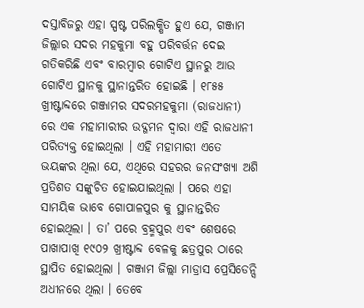ଦସ୍ତାବିଜରୁ ଏହା ସ୍ପଷ୍ଟ ପରିଲକ୍ଷିତ ହୁଏ ଯେ, ଗଞ୍ଜାମ ଜିଲ୍ଲାର ସଦର ମହକୁମା ବହୁ ପରିବର୍ତ୍ତନ ଦେଇ ଗତିକରିଛି ଏବଂ ବାରମ୍ବାର ଗୋଟିଏ ସ୍ଥାନରୁ ଆଉ ଗୋଟିଏ ସ୍ଥାନକୁ ସ୍ଥାନାନ୍ତରିତ ହୋଇଛି । ୧୮୫୫ ଖ୍ରୀଷ୍ଟାବ୍ଦରେ ଗଞ୍ଜାମର ସଦରମହକୁମା (ରାଜଧାନୀ) ରେ ଏକ ମହାମାରୀର ଉଦ୍ଗମନ ଦ୍ଵାରା ଏହି ରାଜଧାନୀ ପରିତ୍ୟକ୍ତ ହୋଇଥିଲା । ଏହି ମହାମାରୀ ଏତେ ଭୟଙ୍କର ଥିଲା ଯେ, ଏଥିରେ ସହରର ଜନସଂଖ୍ୟା ଅଶି ପ୍ରତିଶତ ସଙ୍କୁଚିତ ହୋଇଯାଇଥିଲା । ପରେ ଏହା ସାମୟିକ ଭାବେ ଗୋପାଳପୁର କୁ ସ୍ଥାନାନ୍ତରିତ ହୋଇଥିଲା । ତା’ ପରେ ବ୍ରହ୍ମପୁର ଏବଂ ଶେଷରେ ପାଖାପାଖି ୧୯୦୨ ଖ୍ରୀଷ୍ଟାବ୍ଦ ବେଳକୁ ଛତ୍ରପୁର ଠାରେ ସ୍ଥାପିତ ହୋଇଥିଲା । ଗଞ୍ଜାମ ଜିଲ୍ଲା ମାଡ୍ରାସ ପ୍ରେସିଡେନ୍ସି ଅଧୀନରେ ଥିଲା । ତେବେ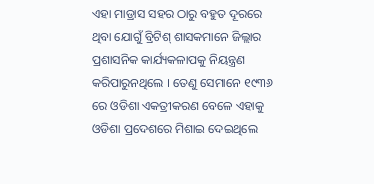ଏହା ମାଡ୍ରାସ ସହର ଠାରୁ ବହୁତ ଦୂରରେ ଥିବା ଯୋଗୁଁ ବ୍ରିଟିଶ୍ ଶାସକମାନେ ଜିଲ୍ଲାର ପ୍ରଶାସନିକ କାର୍ଯ୍ୟକଳାପକୁ ନିୟନ୍ତ୍ରଣ କରିପାରୁନଥିଲେ । ତେଣୁ ସେମାନେ ୧୯୩୬ ରେ ଓଡିଶା ଏକତ୍ରୀକରଣ ବେଳେ ଏହାକୁ ଓଡିଶା ପ୍ରଦେଶରେ ମିଶାଇ ଦେଇଥିଲେ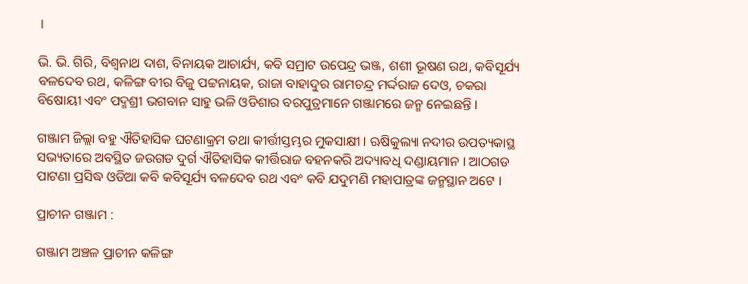।

ଭି. ଭି. ଗିରି, ବିଶ୍ଵନାଥ ଦାଶ, ବିନାୟକ ଆଚାର୍ଯ୍ୟ, କବି ସମ୍ରାଟ ଉପେନ୍ଦ୍ର ଭଞ୍ଜ, ଶଶୀ ଭୂଷଣ ରଥ, କବିସୂର୍ଯ୍ୟ ବଳଦେବ ରଥ, କଳିଙ୍ଗ ବୀର ବିଜୁ ପଟ୍ଟନାୟକ, ରାଜା ବାହାଦୁର ରାମଚନ୍ଦ୍ର ମର୍ଦ୍ଦରାଜ ଦେଓ, ଚକରା ବିଷୋୟୀ ଏବଂ ପଦ୍ମଶ୍ରୀ ଭଗବାନ ସାହୁ ଭଳି ଓଡିଶାର ବରପୁତ୍ରମାନେ ଗଞ୍ଜାମରେ ଜନ୍ମ ନେଇଛନ୍ତି ।

ଗଞ୍ଜାମ ଜିଲ୍ଲା ବହୁ ଐତିହାସିକ ଘଟଣାକ୍ରମ ତଥା କୀର୍ତ୍ତୀସ୍ତମ୍ଭର ମୁକସାକ୍ଷୀ । ଋଷିକୁଲ୍ୟା ନଦୀର ଉପତ୍ୟକାସ୍ଥ ସଭ୍ୟତାରେ ଅବସ୍ଥିତ ଜଉଗଡ ଦୁର୍ଗ ଐତିହାସିକ କୀର୍ତ୍ତିରାଜ ବହନକରି ଅଦ୍ୟାବଧି ଦଣ୍ଡାୟମାନ । ଆଠଗଡ ପାଟଣା ପ୍ରସିଦ୍ଧ ଓଡିଆ କବି କବିସୂର୍ଯ୍ୟ ବଳଦେବ ରଥ ଏବଂ କବି ଯଦୁମଣି ମହାପାତ୍ରଙ୍କ ଜନ୍ମସ୍ଥାନ ଅଟେ ।

ପ୍ରାଚୀନ ଗଞ୍ଜାମ :

ଗଞ୍ଜାମ ଅଞ୍ଚଳ ପ୍ରାଚୀନ କଳିଙ୍ଗ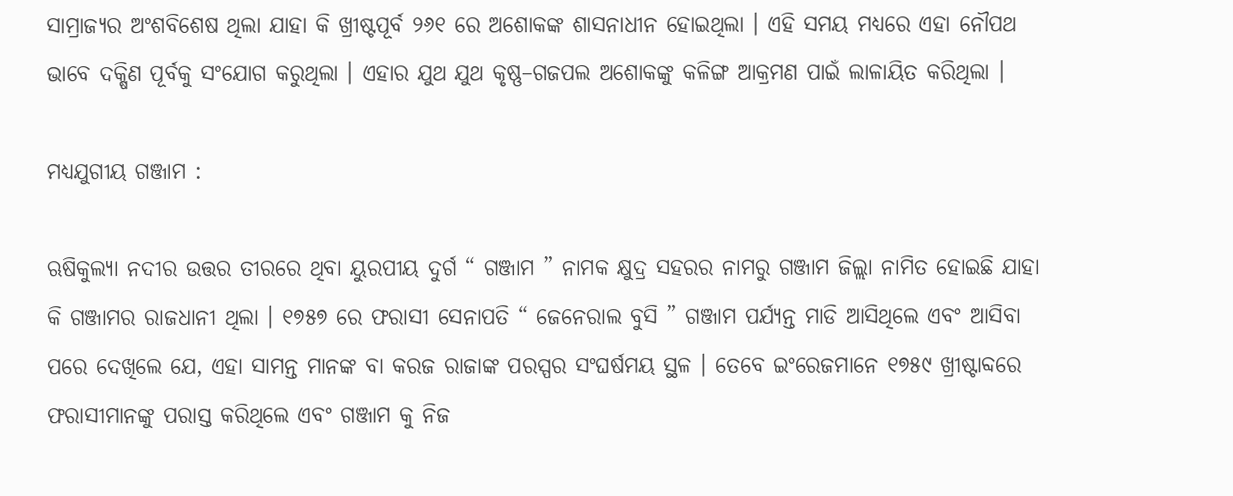ସାମ୍ରାଜ୍ୟର ଅଂଶବିଶେଷ ଥିଲା ଯାହା କି ଖ୍ରୀଷ୍ଟପୂର୍ବ ୨୬୧ ରେ ଅଶୋକଙ୍କ ଶାସନାଧୀନ ହୋଇଥିଲା । ଏହି ସମୟ ମଧ୍ୟରେ ଏହା ନୌପଥ ଭାବେ ଦକ୍ଷିଣ ପୂର୍ବକୁ ସଂଯୋଗ କରୁଥିଲା । ଏହାର ଯୁଥ ଯୁଥ କୃଷ୍ଣ–ଗଜପଲ ଅଶୋକଙ୍କୁ କଳିଙ୍ଗ ଆକ୍ରମଣ ପାଇଁ ଲାଳାୟିତ କରିଥିଲା ।

ମଧ୍ୟଯୁଗୀୟ ଗଞ୍ଜାମ :

ଋଷିକୁଲ୍ୟା ନଦୀର ଉତ୍ତର ତୀରରେ ଥିବା ୟୁରପୀୟ ଦୁର୍ଗ “ ଗଞ୍ଜାମ ” ନାମକ କ୍ଷୁଦ୍ର ସହରର ନାମରୁ ଗଞ୍ଜାମ ଜିଲ୍ଲା ନାମିତ ହୋଇଛି ଯାହା କି ଗଞ୍ଜାମର ରାଜଧାନୀ ଥିଲା । ୧୭୫୭ ରେ ଫରାସୀ ସେନାପତି “ ଜେନେରାଲ ବୁସି ” ଗଞ୍ଜାମ ପର୍ଯ୍ୟନ୍ତ ମାଡି ଆସିଥିଲେ ଏବଂ ଆସିବା ପରେ ଦେଖିଲେ ଯେ, ଏହା ସାମନ୍ତ ମାନଙ୍କ ବା କରଜ ରାଜାଙ୍କ ପରସ୍ପର ସଂଘର୍ଷମୟ ସ୍ଥଳ । ତେବେ ଇଂରେଜମାନେ ୧୭୫୯ ଖ୍ରୀଷ୍ଟାବ୍ଦରେ ଫରାସୀମାନଙ୍କୁ ପରାସ୍ତ କରିଥିଲେ ଏବଂ ଗଞ୍ଜାମ କୁ ନିଜ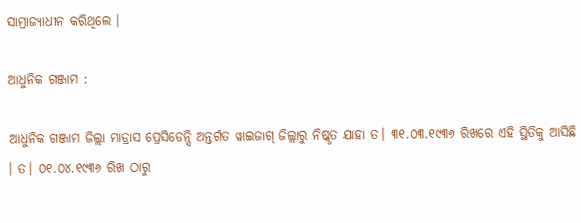ସାମ୍ରାଜ୍ୟାଧୀନ କରିଥିଲେ ।

ଆଧୁନିକ ଗଞ୍ଜାମ :

ଆଧୁନିକ ଗଞ୍ଜାମ ଜିଲ୍ଲା ମାଡ୍ରାସ ପ୍ରେସିଡେନ୍ସି ଅନ୍ତର୍ଗତ ୱାଇଜାଗ୍ ଜିଲ୍ଲାରୁ ନିଷ୍କୃତ ଯାହା ତ। ୩୧.୦୩.୧୯୩୬ ରିଖରେ ଏହି ସ୍ଥିତିକୁ ଆସିଛି । ତ। ୦୧.୦୪.୧୯୩୬ ରିଖ ଠାରୁ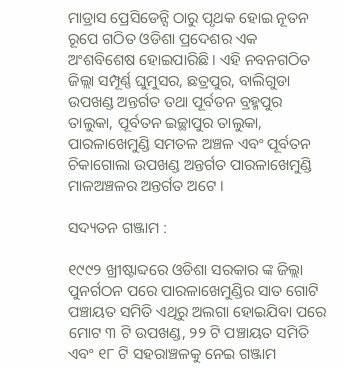ମାଡ୍ରାସ ପ୍ରେସିଡେନ୍ସି ଠାରୁ ପୃଥକ ହୋଇ ନୂତନ ରୂପେ ଗଠିତ ଓଡିଶା ପ୍ରଦେଶର ଏକ ଅଂଶବିଶେଷ ହୋଇପାରିଛି । ଏହି ନବନଗଠିତ ଜିଲ୍ଲା ସମ୍ପୂର୍ଣ୍ଣ ଘୁମୁସର, ଛତ୍ରପୁର, ବାଲିଗୁଡା ଉପଖଣ୍ଡ ଅନ୍ତର୍ଗତ ତଥା ପୂର୍ବତନ ବ୍ରହ୍ମପୁର ତାଲୁକା, ପୂର୍ବତନ ଇଚ୍ଛାପୁର ତାଲୁକା, ପାରଳାଖେମୁଣ୍ଡି ସମତଳ ଅଞ୍ଚଳ ଏବଂ ପୂର୍ବତନ ଚିକାଗୋଲା ଉପଖଣ୍ଡ ଅନ୍ତର୍ଗତ ପାରଳାଖେମୁଣ୍ଡି ମାଳଅଞ୍ଚଳର ଅନ୍ତର୍ଗତ ଅଟେ ।

ସଦ୍ୟତନ ଗଞ୍ଜାମ :

୧୯୯୨ ଖ୍ରୀଷ୍ଟାବ୍ଦରେ ଓଡିଶା ସରକାର ଙ୍କ ଜିଲ୍ଲା ପୁନର୍ଗଠନ ପରେ ପାରଳାଖେମୁଣ୍ଡିର ସାତ ଗୋଟି ପଞ୍ଚାୟତ ସମିତି ଏଥିରୁ ଅଲଗା ହୋଇଯିବା ପରେ ମୋଟ ୩ ଟି ଉପଖଣ୍ଡ, ୨୨ ଟି ପଞ୍ଚାୟତ ସମିତି ଏବଂ ୧୮ ଟି ସହରାଞ୍ଚଳକୁ ନେଇ ଗଞ୍ଜାମ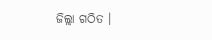ଜିଲ୍ଲା ଗଠିତ ।